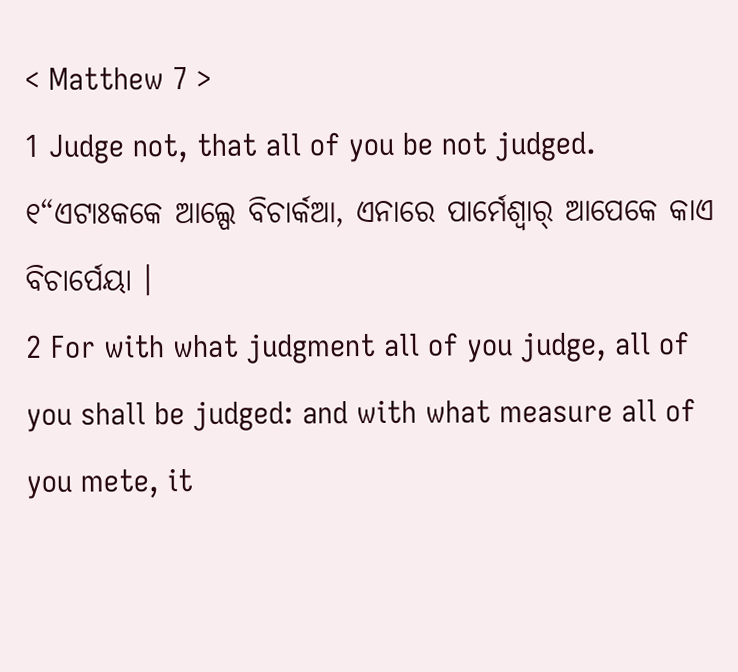< Matthew 7 >
1 Judge not, that all of you be not judged.
୧“ଏଟାଃକକେ ଆଲ୍ପେ ବିଚାର୍କଆ, ଏନାରେ ପାର୍ମେଶ୍ୱାର୍ ଆପେକେ କାଏ ବିଚାର୍ପେୟା ।
2 For with what judgment all of you judge, all of you shall be judged: and with what measure all of you mete, it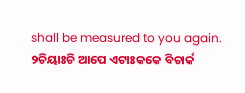shall be measured to you again.
୨ଚିୟାଃଚି ଆପେ ଏଟାଃକକେ ବିଚାର୍କ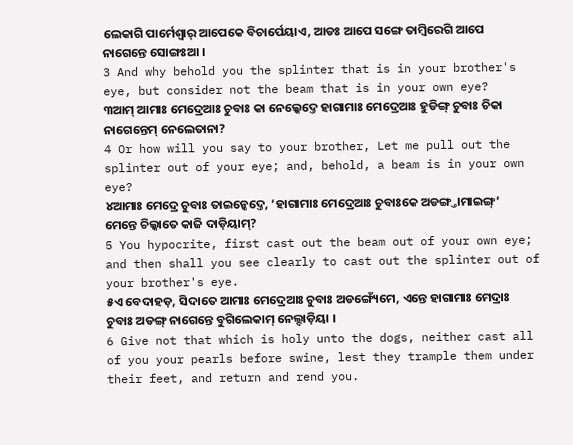ଲେକାଗି ପାର୍ମେଶ୍ୱାର୍ ଆପେକେ ବିଚାର୍ପେୟାଏ, ଆଡଃ ଆପେ ସଙ୍ଗେ ତାମ୍ବିରେଗି ଆପେ ନାଗେନ୍ତେ ସୋଙ୍ଗଃଆ ।
3 And why behold you the splinter that is in your brother's eye, but consider not the beam that is in your own eye?
୩ଆମ୍ ଆମାଃ ମେଦ୍ରେଆଃ ଚୁବାଃ କା ନେଲ୍କେଦ୍ତେ ହାଗାମାଃ ମେଦ୍ରେଆଃ ହୁଡିଙ୍ଗ୍ ଚୁବାଃ ଚିକା ନାଗେନ୍ତେମ୍ ନେଲେତାନା?
4 Or how will you say to your brother, Let me pull out the splinter out of your eye; and, behold, a beam is in your own eye?
୪ଆମାଃ ମେଦ୍ରେ ଚୁବାଃ ତାଇନ୍କେଦ୍ତେ, ‘ହାଗାମାଃ ମେଦ୍ରେଆଃ ଚୁବାଃକେ ଅଡଙ୍ଗ୍ତାମାଇଙ୍ଗ୍’ ମେନ୍ତେ ଚିଲ୍କାତେ କାଜି ଦାଡ଼ିୟାମ୍?
5 You hypocrite, first cast out the beam out of your own eye; and then shall you see clearly to cast out the splinter out of your brother's eye.
୫ଏ ବେଦାହଡ଼, ସିଦାତେ ଆମାଃ ମେଦ୍ରେଆଃ ଚୁବାଃ ଅଡଙ୍ଗ୍ୟେଁମେ, ଏନ୍ତେ ହାଗାମାଃ ମେଦ୍ରାଃ ଚୁବାଃ ଅଡଙ୍ଗ୍ ନାଗେନ୍ତେ ବୁଗିଲେକାମ୍ ନେଲ୍ଦାଡ଼ିୟା ।
6 Give not that which is holy unto the dogs, neither cast all of you your pearls before swine, lest they trample them under their feet, and return and rend you.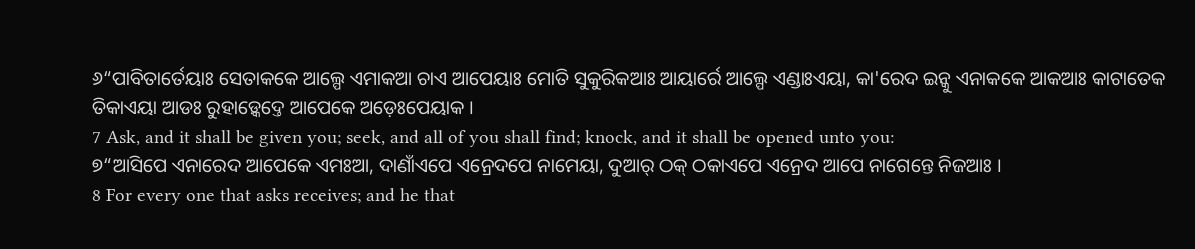୬“ପାବିତାର୍ତେୟାଃ ସେତାକକେ ଆଲ୍ପେ ଏମାକଆ ଚାଏ ଆପେୟାଃ ମୋତି ସୁକୁରିକଆଃ ଆୟାର୍ରେ ଆଲ୍ପେ ଏଣ୍ଡାଃଏୟା, କା'ରେଦ ଇନ୍କୁ ଏନାକକେ ଆକଆଃ କାଟାତେକ ତିକାଏୟା ଆଡଃ ରୁହାଡ଼୍କେଦ୍ତେ ଆପେକେ ଅଡ଼େଃପେୟାକ ।
7 Ask, and it shall be given you; seek, and all of you shall find; knock, and it shall be opened unto you:
୭“ଆସିପେ ଏନାରେଦ ଆପେକେ ଏମଃଆ, ଦାଣାଁଏପେ ଏନ୍ରେଦପେ ନାମେୟା, ଦୁଆର୍ ଠକ୍ ଠକାଏପେ ଏନ୍ରେଦ ଆପେ ନାଗେନ୍ତେ ନିଜଆଃ ।
8 For every one that asks receives; and he that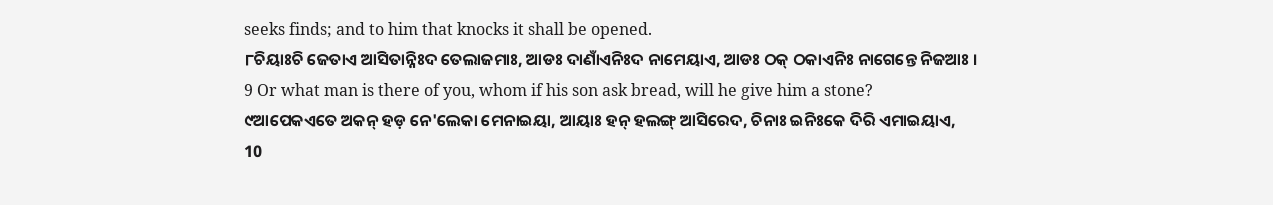seeks finds; and to him that knocks it shall be opened.
୮ଚିୟାଃଚି ଜେତାଏ ଆସିତାନ୍ନିଃଦ ତେଲାଜମାଃ, ଆଡଃ ଦାଣାଁଏନିଃଦ ନାମେୟାଏ, ଆଡଃ ଠକ୍ ଠକାଏନିଃ ନାଗେନ୍ତେ ନିଜଆଃ ।
9 Or what man is there of you, whom if his son ask bread, will he give him a stone?
୯ଆପେକଏତେ ଅକନ୍ ହଡ଼ ନେ'ଲେକା ମେନାଇୟା, ଆୟାଃ ହନ୍ ହଲଙ୍ଗ୍ ଆସିରେଦ, ଚିନାଃ ଇନିଃକେ ଦିରି ଏମାଇୟାଏ,
10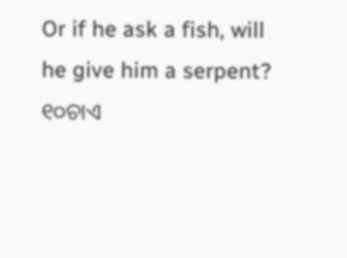Or if he ask a fish, will he give him a serpent?
୧୦ଚାଏ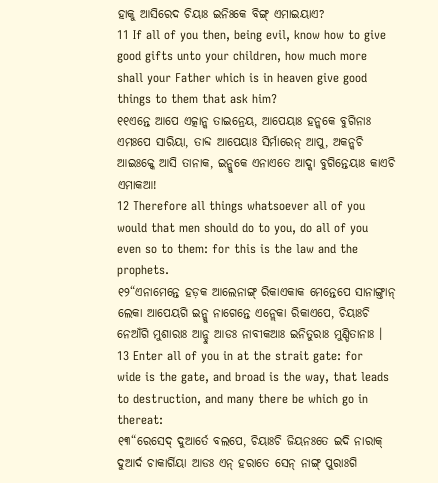ହାକୁ ଆସିରେଦ ଚିୟାଃ ଇନିଃକେ ବିଙ୍ଗ୍ ଏମାଇୟାଏ?
11 If all of you then, being evil, know how to give good gifts unto your children, how much more shall your Father which is in heaven give good things to them that ask him?
୧୧ଏନ୍ତେ ଆପେ ଏତ୍କାନ୍କ ତାଇନ୍ରେୟ, ଆପେୟାଃ ହନ୍କକେ ବୁଗିନାଃ ଏମଃପେ ସାରିୟା, ତାବ୍ଦ ଆପେୟାଃ ସିର୍ମାରେନ୍ ଆପୁ, ଅକନ୍କଚି ଆଇଃକ୍କେ ଆସି ତାନାକ, ଇନ୍କୁକେ ଏନାଏତେ ଆଦ୍କା ବୁଗିନ୍ତେୟାଃ କାଏଚି ଏମାକଆ!
12 Therefore all things whatsoever all of you would that men should do to you, do all of you even so to them: for this is the law and the prophets.
୧୨“ଏନାମେନ୍ତେ ହଡ଼କ ଆଲେନାଙ୍ଗ୍ ରିକାଏକାକ ମେନ୍ତେପେ ସାନାଙ୍ଗ୍ତାନ୍ ଲେକା ଆପେୟଗି ଇନ୍କୁ ନାଗେନ୍ତେ ଏନ୍ଲେକା ରିକାଏପେ, ଚିୟାଃଚି ନେଆଁଗି ମୁଶାରାଃ ଆନ୍ଚୁ ଆଡଃ ନାବୀକଆଃ ଇନିତୁରାଃ ମୁଣ୍ଡିତାନାଃ ।
13 Enter all of you in at the strait gate: for wide is the gate, and broad is the way, that leads to destruction, and many there be which go in thereat:
୧୩“ରେସେଦ୍ ଦୁଆର୍ତେ ବଲପେ, ଚିୟାଃଚି ଜିୟନଃତେ ଇଦି ନାରାକ୍ ଦୁଆର୍ଦ ଚାକାର୍ଗିୟା ଆଡଃ ଏନ୍ ହରାତେ ସେନ୍ ନାଙ୍ଗ୍ ପୁରାଃଗି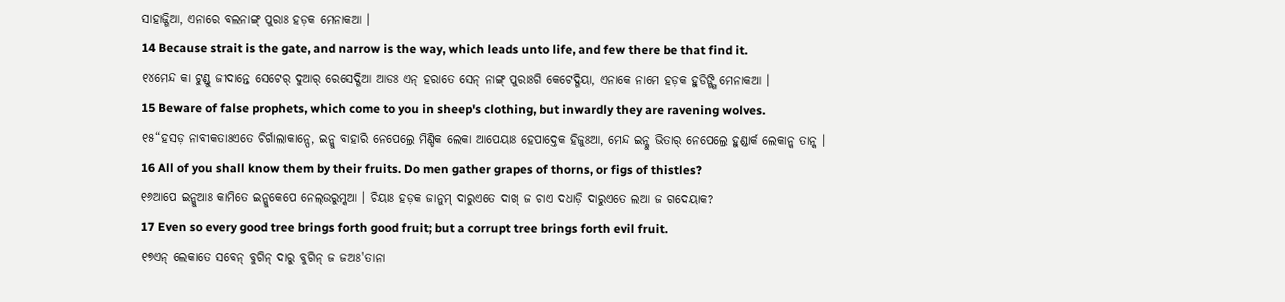ସାହାଜ୍ଗିଆ, ଏନାରେ ବଲନାଙ୍ଗ୍ ପୁରାଃ ହଡ଼କ ମେନାକଆ ।
14 Because strait is the gate, and narrow is the way, which leads unto life, and few there be that find it.
୧୪ମେନ୍ଦ କା ଟୁଣ୍ଡୁ ଜୀଦାନ୍ତେ ସେଟେର୍ ଦୁଆର୍ ରେସେଦ୍ଗିଆ ଆଡଃ ଏନ୍ ହରାତେ ସେନ୍ ନାଙ୍ଗ୍ ପୁରାଃଗି କେଟେଦ୍ଗିୟା, ଏନାକେ ନାମେ ହଡ଼କ ହୁଡିଙ୍ଗ୍ଗି ମେନାକଆ ।
15 Beware of false prophets, which come to you in sheep's clothing, but inwardly they are ravening wolves.
୧୫“ହସଡ଼ ନାବୀକତାଃଏତେ ଚିର୍ଗାଲାକାନ୍ପେ, ଇନ୍କୁ ବାହାରି ନେପେଲ୍ରେ ମିଣ୍ଡିକ ଲେକା ଆପେୟାଃ ହେପାଦ୍ତେକ ହିଜୁଃଆ, ମେନ୍ଦ ଇନ୍କୁ ଭିତାର୍ ନେପେଲ୍ରେ ହୁଣ୍ଡାର୍କ ଲେକାନ୍କ ତାନ୍କ ।
16 All of you shall know them by their fruits. Do men gather grapes of thorns, or figs of thistles?
୧୬ଆପେ ଇନ୍କୁଆଃ କାମିତେ ଇନ୍କୁକେପେ ନେଲ୍ଉରୁମ୍କଆ । ଚିୟାଃ ହଡ଼କ ଜାନୁମ୍ ଦାରୁଏତେ ଦାଖ୍ ଜ ଚାଏ ଦଧାଡ଼ି ଦାରୁଏତେ ଲଆ ଜ ଗଦେୟାକ?
17 Even so every good tree brings forth good fruit; but a corrupt tree brings forth evil fruit.
୧୭ଏନ୍ ଲେକାତେ ସବେନ୍ ବୁଗିନ୍ ଦାରୁ ବୁଗିନ୍ ଜ ଜଅଃ'ତାନା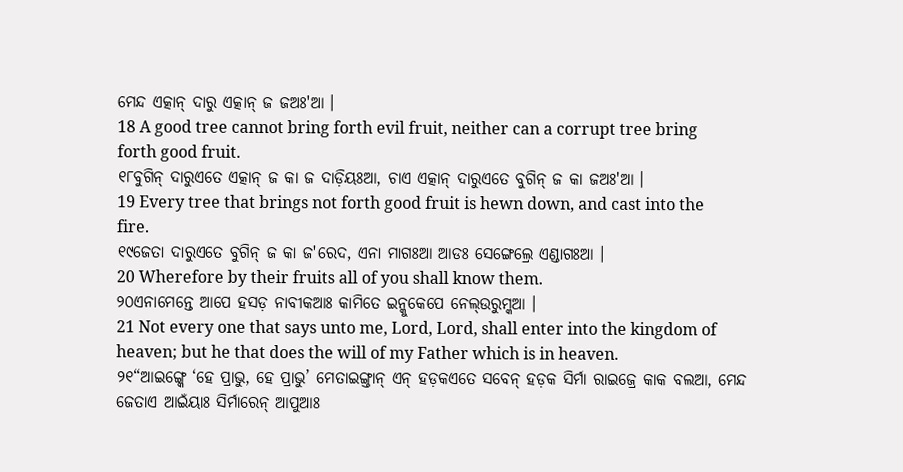ମେନ୍ଦ ଏତ୍କାନ୍ ଦାରୁ ଏତ୍କାନ୍ ଜ ଜଅଃ'ଆ ।
18 A good tree cannot bring forth evil fruit, neither can a corrupt tree bring forth good fruit.
୧୮ବୁଗିନ୍ ଦାରୁଏତେ ଏତ୍କାନ୍ ଜ କା ଜ ଦାଡ଼ିୟଃଆ, ଚାଏ ଏତ୍କାନ୍ ଦାରୁଏତେ ବୁଗିନ୍ ଜ କା ଜଅଃ'ଆ ।
19 Every tree that brings not forth good fruit is hewn down, and cast into the fire.
୧୯ଜେତା ଦାରୁଏତେ ବୁଗିନ୍ ଜ କା ଜ'ରେଦ, ଏନା ମାଗଃଆ ଆଡଃ ସେଙ୍ଗେଲ୍ରେ ଏଣ୍ଡାଗଃଆ ।
20 Wherefore by their fruits all of you shall know them.
୨୦ଏନାମେନ୍ତେ ଆପେ ହସଡ଼ ନାବୀକଆଃ କାମିତେ ଇନ୍କୁକେପେ ନେଲ୍ଉରୁମ୍କଆ ।
21 Not every one that says unto me, Lord, Lord, shall enter into the kingdom of heaven; but he that does the will of my Father which is in heaven.
୨୧“ଆଇଙ୍ଗ୍କେ ‘ହେ ପ୍ରାଭୁ, ହେ ପ୍ରାଭୁ’ ମେତାଇଙ୍ଗ୍ତାନ୍ ଏନ୍ ହଡ଼କଏତେ ସବେନ୍ ହଡ଼କ ସିର୍ମା ରାଇଜ୍ରେ କାକ ବଲଆ, ମେନ୍ଦ ଜେତାଏ ଆଇଁୟାଃ ସିର୍ମାରେନ୍ ଆପୁଆଃ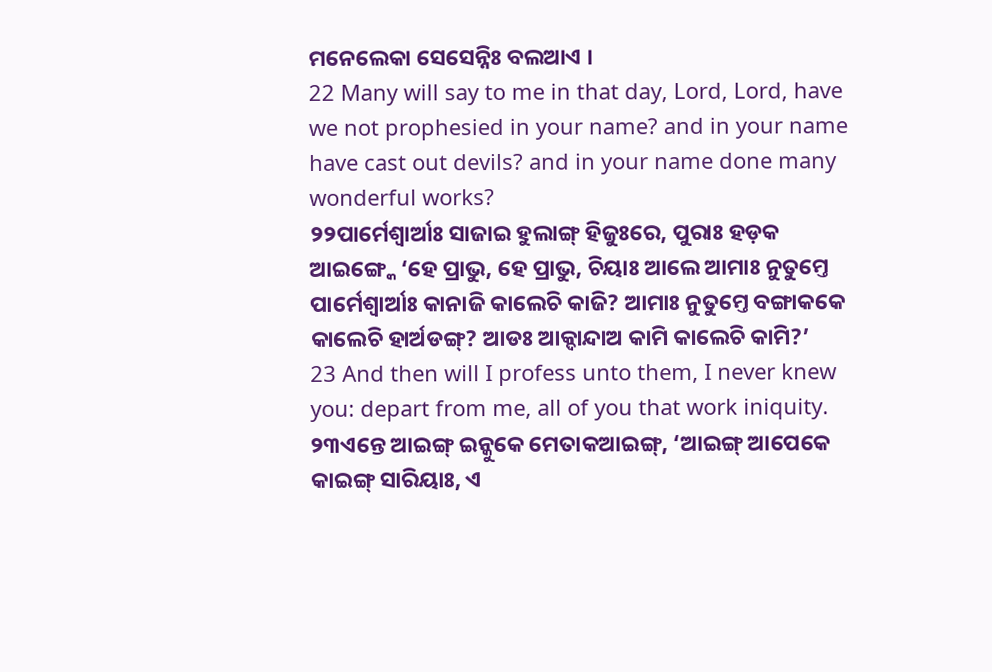ମନେଲେକା ସେସେନ୍ନିଃ ବଲଆଏ ।
22 Many will say to me in that day, Lord, Lord, have we not prophesied in your name? and in your name have cast out devils? and in your name done many wonderful works?
୨୨ପାର୍ମେଶ୍ୱାର୍ଆଃ ସାଜାଇ ହୁଲାଙ୍ଗ୍ ହିଜୁଃରେ, ପୁରାଃ ହଡ଼କ ଆଇଙ୍ଗ୍କେ ‘ହେ ପ୍ରାଭୁ, ହେ ପ୍ରାଭୁ, ଚିୟାଃ ଆଲେ ଆମାଃ ନୁତୁମ୍ତେ ପାର୍ମେଶ୍ୱାର୍ଆଃ କାନାଜି କାଲେଚି କାଜି? ଆମାଃ ନୁତୁମ୍ତେ ବଙ୍ଗାକକେ କାଲେଚି ହାର୍ଅଡଙ୍ଗ୍? ଆଡଃ ଆକ୍ଦାନ୍ଦାଅ କାମି କାଲେଚି କାମି?’
23 And then will I profess unto them, I never knew you: depart from me, all of you that work iniquity.
୨୩ଏନ୍ତେ ଆଇଙ୍ଗ୍ ଇନ୍କୁକେ ମେତାକଆଇଙ୍ଗ୍, ‘ଆଇଙ୍ଗ୍ ଆପେକେ କାଇଙ୍ଗ୍ ସାରିୟାଃ, ଏ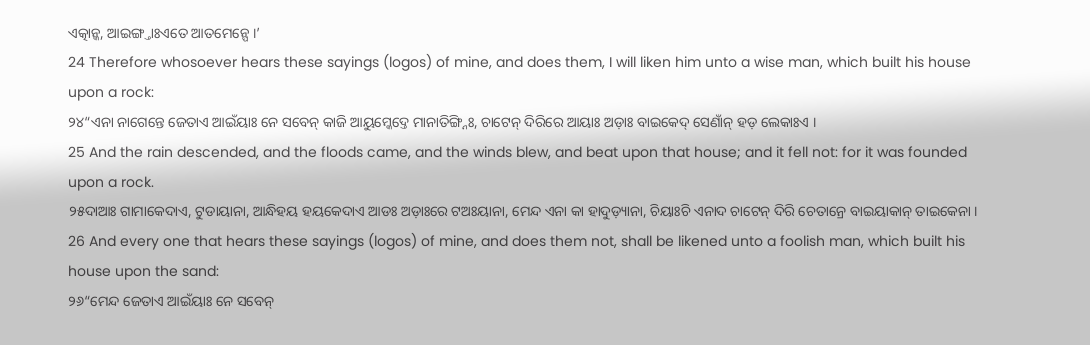ଏତ୍କାନ୍କ, ଆଇଙ୍ଗ୍ତାଃଏତେ ଆତମେନ୍ପେ ।’
24 Therefore whosoever hears these sayings (logos) of mine, and does them, I will liken him unto a wise man, which built his house upon a rock:
୨୪“ଏନା ନାଗେନ୍ତେ ଜେତାଏ ଆଇଁୟାଃ ନେ ସବେନ୍ କାଜି ଆୟୁମ୍କେଦ୍ତେ ମାନାତିଙ୍ଗ୍ନିଃ, ଚାଟେନ୍ ଦିରିରେ ଆୟାଃ ଅଡ଼ାଃ ବାଇକେଦ୍ ସେଣାଁନ୍ ହଡ଼ ଲେକାଃଏ ।
25 And the rain descended, and the floods came, and the winds blew, and beat upon that house; and it fell not: for it was founded upon a rock.
୨୫ଦାଆଃ ଗାମାକେଦାଏ, ଟୁଡାୟାନା, ଆନ୍ଧିହୟ ହୟକେଦାଏ ଆଡଃ ଅଡ଼ାଃରେ ଟଅଃୟାନା, ମେନ୍ଦ ଏନା କା ହାଦୁଡ଼୍ୟାନା, ଚିୟାଃଚି ଏନାଦ ଚାଟେନ୍ ଦିରି ଚେତାନ୍ରେ ବାଇୟାକାନ୍ ତାଇକେନା ।
26 And every one that hears these sayings (logos) of mine, and does them not, shall be likened unto a foolish man, which built his house upon the sand:
୨୬“ମେନ୍ଦ ଜେତାଏ ଆଇଁୟାଃ ନେ ସବେନ୍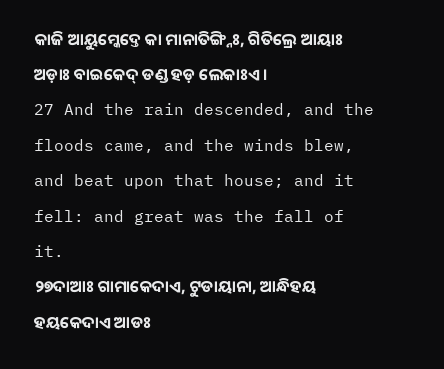କାଜି ଆୟୁମ୍କେଦ୍ତେ କା ମାନାତିଙ୍ଗ୍ନିଃ, ଗିତିଲ୍ରେ ଆୟାଃ ଅଡ଼ାଃ ବାଇକେଦ୍ ଡଣ୍ଡ ହଡ଼ ଲେକାଃଏ ।
27 And the rain descended, and the floods came, and the winds blew, and beat upon that house; and it fell: and great was the fall of it.
୨୭ଦାଆଃ ଗାମାକେଦାଏ, ଟୁଡାୟାନା, ଆନ୍ଧିହୟ ହୟକେଦାଏ ଆଡଃ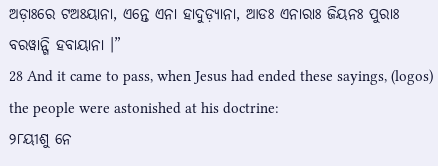ଅଡ଼ାଃରେ ଟଅଃୟାନା, ଏନ୍ତେ ଏନା ହାଦୁଡ଼୍ୟାନା, ଆଡଃ ଏନାରାଃ ଜିୟନଃ ପୁରାଃ ବରୱାନ୍ଗି ହବାୟାନା ।”
28 And it came to pass, when Jesus had ended these sayings, (logos) the people were astonished at his doctrine:
୨୮ୟୀଶୁ ନେ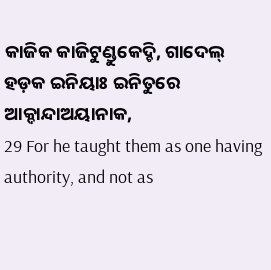କାଜିକ କାଜିଟୁଣ୍ଡୁକେଦ୍ଚି, ଗାଦେଲ୍ ହଡ଼କ ଇନିୟାଃ ଇନିତୁରେ ଆକ୍ଦାନ୍ଦାଅୟାନାକ,
29 For he taught them as one having authority, and not as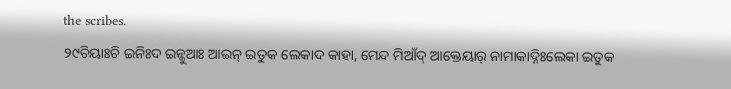the scribes.
୨୯ଚିୟାଃଚି ଇନିଃଦ ଇନ୍କୁଆଃ ଆଇନ୍ ଇତୁକ ଲେକାଦ କାହା, ମେନ୍ଦ ମିଆଁଦ୍ ଆକ୍ତେୟାର୍ ନାମାକାଦ୍ନିଃଲେକା ଇତୁକ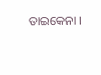ତାଇକେନା ।